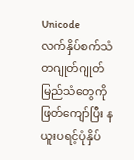Unicode
လက်နှိပ်စက်သံတဂျုတ်ဂျုတ်မြည်သံတွေကိုဖြတ်ကျော်ပြီး နယူးပရင့်ပုံနှိပ်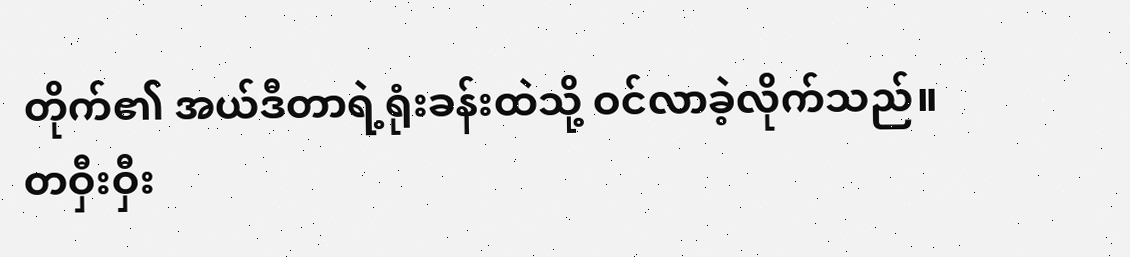တိုက်၏ အယ်ဒီတာရဲ့ရုံးခန်းထဲသို့ ဝင်လာခဲ့လိုက်သည်။
တဝှီးဝှီး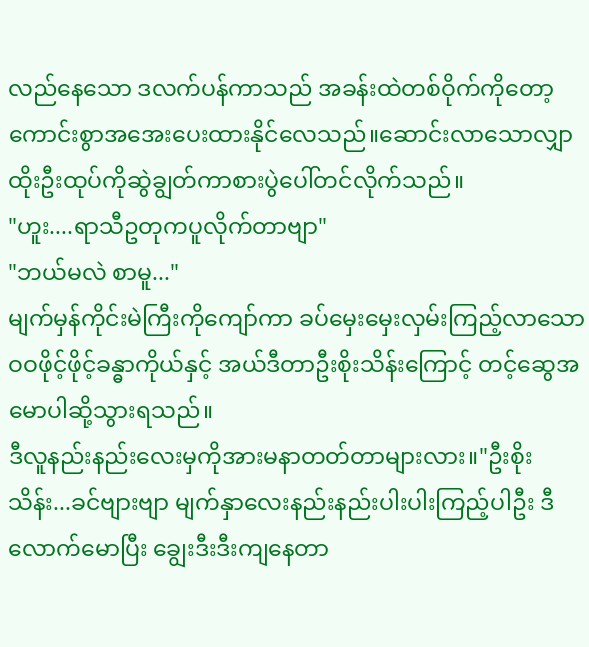လည်နေသော ဒလက်ပန်ကာသည် အခန်းထဲတစ်ဝိုက်ကိုတော့ ကောင်းစွာအအေးပေးထားနိုင်လေသည်။ဆောင်းလာသောလျှာထိုးဦးထုပ်ကိုဆွဲချွတ်ကာစားပွဲပေါ်တင်လိုက်သည်။
"ဟူး....ရာသီဥတုကပူလိုက်တာဗျာ"
"ဘယ်မလဲ စာမူ..."
မျက်မှန်ကိုင်းမဲကြီးကိုကျော်ကာ ခပ်မှေးမှေးလှမ်းကြည့်လာသော ဝဝဖိုင့်ဖိုင့်ခန္ဓာကိုယ်နှင့် အယ်ဒီတာဦးစိုးသိန်းကြောင့် တင့်ဆွေအမောပါဆို့သွားရသည်။
ဒီလူနည်းနည်းလေးမှကိုအားမနာတတ်တာများလား။"ဦးစိုးသိန်း...ခင်ဗျားဗျာ မျက်နှာလေးနည်းနည်းပါးပါးကြည့်ပါဦး ဒီလောက်မောပြီး ချွေးဒီးဒီးကျနေတာ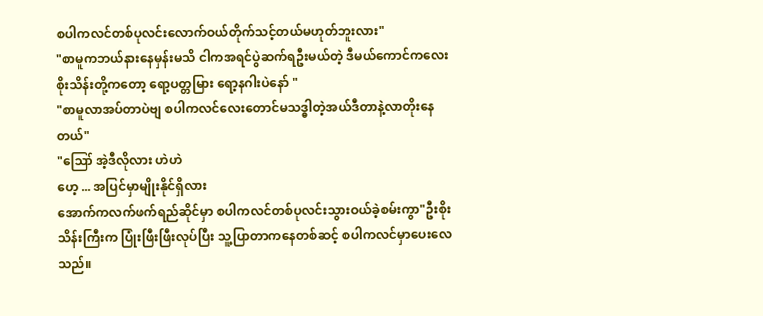စပါကလင်တစ်ပုလင်းလောက်ဝယ်တိုက်သင့်တယ်မဟုတ်ဘူးလား"
"စာမူကဘယ်နားနေမှန်းမသိ ငါကအရင်ပွဲဆက်ရဦးမယ်တဲ့ ဒီမယ်ကောင်ကလေး စိုးသိန်းတို့ကတော့ ရော့ပတ္တမြား ရော့နဂါးပဲနော် "
"စာမူလာအပ်တာပဲဗျ စပါကလင်လေးတောင်မသဒ္ဓါတဲ့အယ်ဒီတာနဲ့လာတိုးနေတယ်"
"ဪ အဲ့ဒီလိုလား ဟဲဟဲ
ဟေ့ ... အပြင်မှာမျိုးနိုင်ရှိလား
အောက်ကလက်ဖက်ရည်ဆိုင်မှာ စပါကလင်တစ်ပုလင်းသွားဝယ်ခဲ့စမ်းကွာ"ဦးစိုးသိန်းကြီးက ပြုံးဖြီးဖြီးလုပ်ပြီး သူ့ပြာတာကနေတစ်ဆင့် စပါကလင်မှာပေးလေသည်။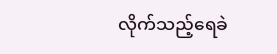လိုက်သည့်ရေခဲ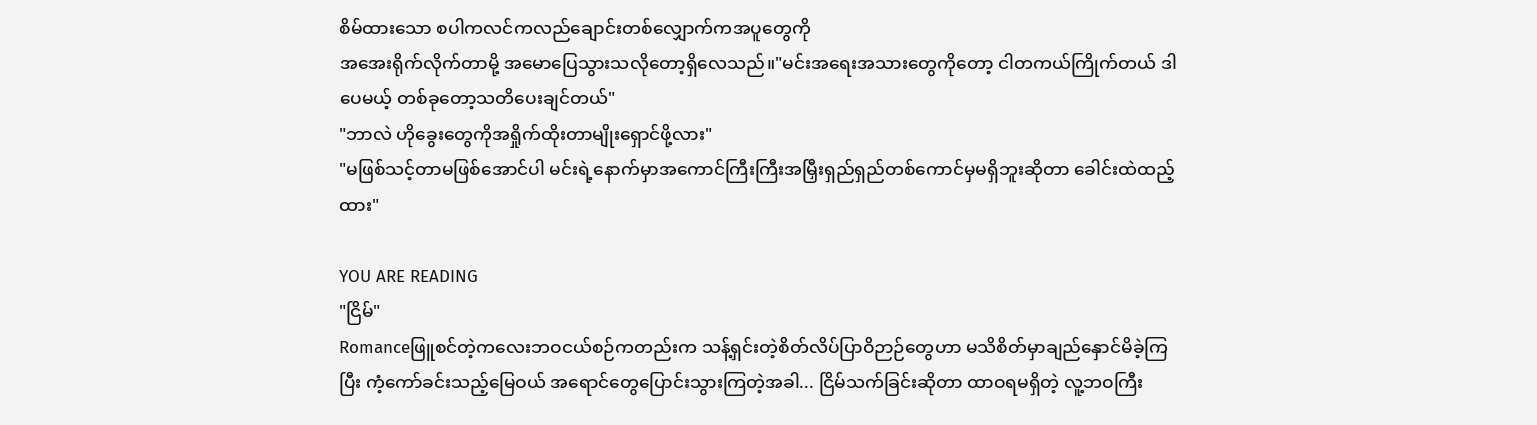စိမ်ထားသော စပါကလင်ကလည်ချောင်းတစ်လျှောက်ကအပူတွေကို
အအေးရိုက်လိုက်တာမို့ အမောပြေသွားသလိုတော့ရှိလေသည်။"မင်းအရေးအသားတွေကိုတော့ ငါတကယ်ကြိုက်တယ် ဒါပေမယ့် တစ်ခုတော့သတိပေးချင်တယ်"
"ဘာလဲ ဟိုခွေးတွေကိုအရှိုက်ထိုးတာမျိုးရှောင်ဖို့လား"
"မဖြစ်သင့်တာမဖြစ်အောင်ပါ မင်းရဲ့နောက်မှာအကောင်ကြီးကြီးအမြှီးရှည်ရှည်တစ်ကောင်မှမရှိဘူးဆိုတာ ခေါင်းထဲထည့်ထား"

YOU ARE READING
"ငြိမ်"
Romanceဖြူစင်တဲ့ကလေးဘဝငယ်စဉ်ကတည်းက သန့်ရှင်းတဲ့စိတ်လိပ်ပြာဝိဉာဉ်တွေဟာ မသိစိတ်မှာချည်နှောင်မိခဲ့ကြပြီး ကံ့ကော်ခင်းသည့်မြေဝယ် အရောင်တွေပြောင်းသွားကြတဲ့အခါ... ငြိမ်သက်ခြင်းဆိုတာ ထာဝရမရှိတဲ့ လူ့ဘဝကြီး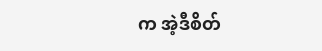က အဲ့ဒီစိတ်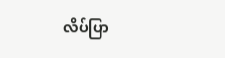လိပ်ပြာ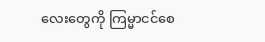လေးတွေကို ကြမ္မာငင်စေ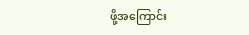ဖို့အကြောင်း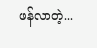ဖန်လာတဲ့...